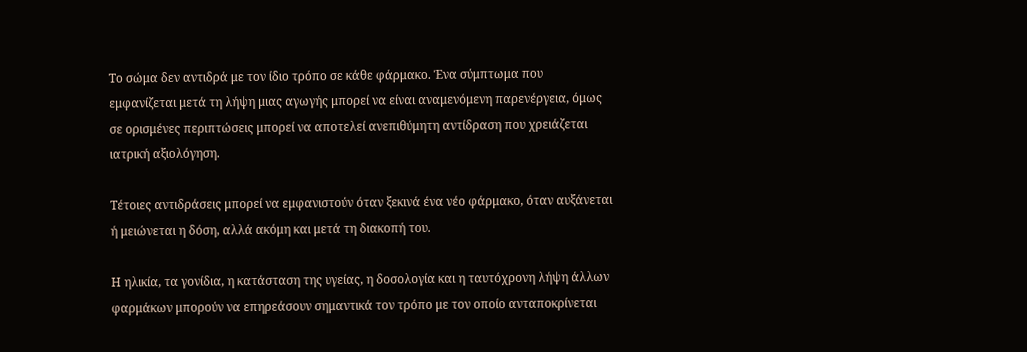Το σώμα δεν αντιδρά με τον ίδιο τρόπο σε κάθε φάρμακο. Ένα σύμπτωμα που εμφανίζεται μετά τη λήψη μιας αγωγής μπορεί να είναι αναμενόμενη παρενέργεια, όμως σε ορισμένες περιπτώσεις μπορεί να αποτελεί ανεπιθύμητη αντίδραση που χρειάζεται ιατρική αξιολόγηση.

Τέτοιες αντιδράσεις μπορεί να εμφανιστούν όταν ξεκινά ένα νέο φάρμακο, όταν αυξάνεται ή μειώνεται η δόση, αλλά ακόμη και μετά τη διακοπή του.

Η ηλικία, τα γονίδια, η κατάσταση της υγείας, η δοσολογία και η ταυτόχρονη λήψη άλλων φαρμάκων μπορούν να επηρεάσουν σημαντικά τον τρόπο με τον οποίο ανταποκρίνεται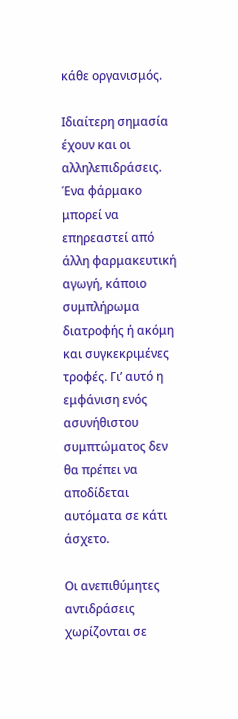κάθε οργανισμός.

Ιδιαίτερη σημασία έχουν και οι αλληλεπιδράσεις. Ένα φάρμακο μπορεί να επηρεαστεί από άλλη φαρμακευτική αγωγή, κάποιο συμπλήρωμα διατροφής ή ακόμη και συγκεκριμένες τροφές. Γι’ αυτό η εμφάνιση ενός ασυνήθιστου συμπτώματος δεν θα πρέπει να αποδίδεται αυτόματα σε κάτι άσχετο.

Οι ανεπιθύμητες αντιδράσεις χωρίζονται σε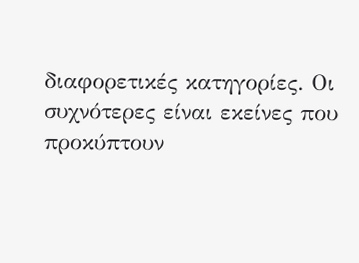διαφορετικές κατηγορίες. Οι συχνότερες είναι εκείνες που προκύπτουν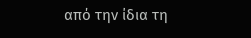από την ίδια τη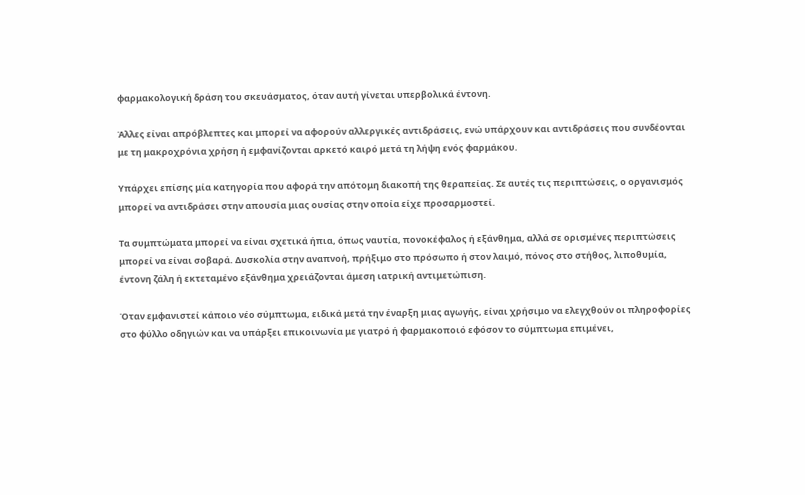φαρμακολογική δράση του σκευάσματος, όταν αυτή γίνεται υπερβολικά έντονη.

Άλλες είναι απρόβλεπτες και μπορεί να αφορούν αλλεργικές αντιδράσεις, ενώ υπάρχουν και αντιδράσεις που συνδέονται με τη μακροχρόνια χρήση ή εμφανίζονται αρκετό καιρό μετά τη λήψη ενός φαρμάκου.

Υπάρχει επίσης μία κατηγορία που αφορά την απότομη διακοπή της θεραπείας. Σε αυτές τις περιπτώσεις, ο οργανισμός μπορεί να αντιδράσει στην απουσία μιας ουσίας στην οποία είχε προσαρμοστεί.

Τα συμπτώματα μπορεί να είναι σχετικά ήπια, όπως ναυτία, πονοκέφαλος ή εξάνθημα, αλλά σε ορισμένες περιπτώσεις μπορεί να είναι σοβαρά. Δυσκολία στην αναπνοή, πρήξιμο στο πρόσωπο ή στον λαιμό, πόνος στο στήθος, λιποθυμία, έντονη ζάλη ή εκτεταμένο εξάνθημα χρειάζονται άμεση ιατρική αντιμετώπιση.

Όταν εμφανιστεί κάποιο νέο σύμπτωμα, ειδικά μετά την έναρξη μιας αγωγής, είναι χρήσιμο να ελεγχθούν οι πληροφορίες στο φύλλο οδηγιών και να υπάρξει επικοινωνία με γιατρό ή φαρμακοποιό εφόσον το σύμπτωμα επιμένει,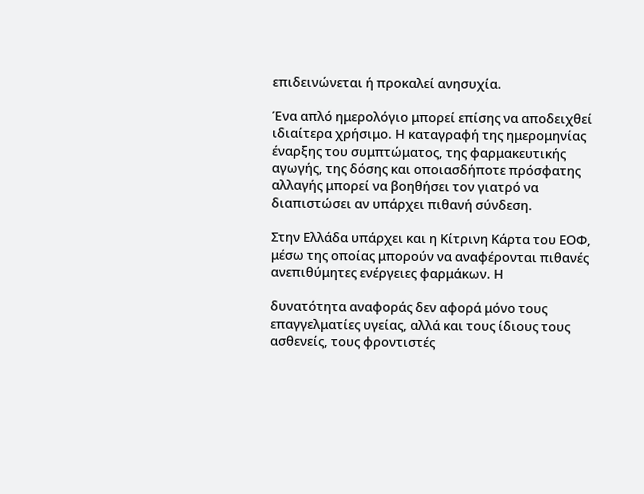επιδεινώνεται ή προκαλεί ανησυχία.

Ένα απλό ημερολόγιο μπορεί επίσης να αποδειχθεί ιδιαίτερα χρήσιμο. Η καταγραφή της ημερομηνίας έναρξης του συμπτώματος, της φαρμακευτικής αγωγής, της δόσης και οποιασδήποτε πρόσφατης αλλαγής μπορεί να βοηθήσει τον γιατρό να διαπιστώσει αν υπάρχει πιθανή σύνδεση.

Στην Ελλάδα υπάρχει και η Κίτρινη Κάρτα του ΕΟΦ, μέσω της οποίας μπορούν να αναφέρονται πιθανές ανεπιθύμητες ενέργειες φαρμάκων. Η

δυνατότητα αναφοράς δεν αφορά μόνο τους επαγγελματίες υγείας, αλλά και τους ίδιους τους ασθενείς, τους φροντιστές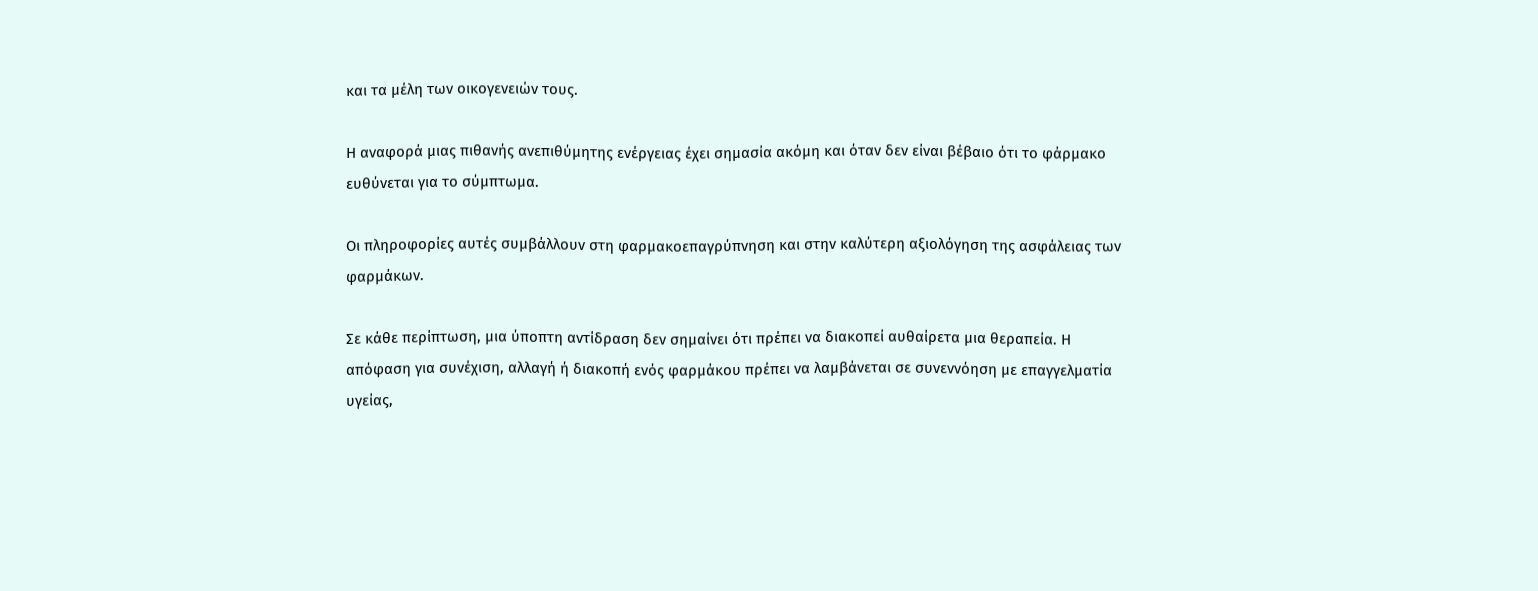και τα μέλη των οικογενειών τους.

Η αναφορά μιας πιθανής ανεπιθύμητης ενέργειας έχει σημασία ακόμη και όταν δεν είναι βέβαιο ότι το φάρμακο ευθύνεται για το σύμπτωμα.

Οι πληροφορίες αυτές συμβάλλουν στη φαρμακοεπαγρύπνηση και στην καλύτερη αξιολόγηση της ασφάλειας των φαρμάκων.

Σε κάθε περίπτωση, μια ύποπτη αντίδραση δεν σημαίνει ότι πρέπει να διακοπεί αυθαίρετα μια θεραπεία. Η απόφαση για συνέχιση, αλλαγή ή διακοπή ενός φαρμάκου πρέπει να λαμβάνεται σε συνεννόηση με επαγγελματία υγείας,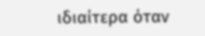ιδιαίτερα όταν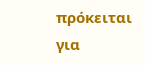πρόκειται για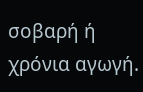σοβαρή ή χρόνια αγωγή.